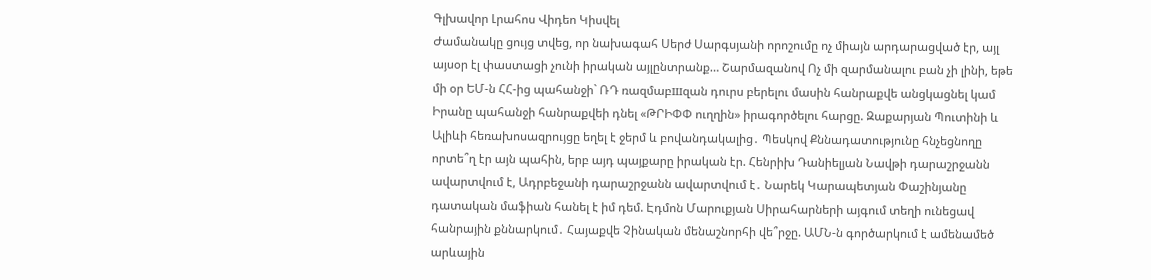Գլխավոր Լրահոս Վիդեո Կիսվել
Ժամանակը ցույց տվեց, որ նախագահ Սերժ Սարգսյանի որոշումը ոչ միայն արդարացված էր, այլ այսօր էլ փաստացի չունի իրական այլընտրանք… Շարմազանով Ոչ մի զարմանալու բան չի լինի, եթե մի օր ԵՄ-ն ՀՀ-ից պահանջի` ՌԴ ռազմաբшզան դուրս բերելու մասին հանրաքվե անցկացնել կամ Իրանը պահանջի հանրաքվեի դնել «ԹՐԻՓՓ ուղղին» իրագործելու հարցը. Զաքարյան Պուտինի և Ալիևի հեռախոսազրույցը եղել է ջերմ և բովանդակալից․ Պեսկով Քննադատությունը հնչեցնողը որտե՞ղ էր այն պահին, երբ այդ պայքարը իրական էր. Հենրիխ Դանիելյան Նավթի դարաշրջանն ավարտվում է, Ադրբեջանի դարաշրջանն ավարտվում է․ Նարեկ Կարապետյան Փաշինյանը դատական մաֆիան հանել է իմ դեմ. Էդմոն Մարուքյան Սիրահարների այգում տեղի ունեցավ հանրային քննարկում․ Հայաքվե Չինական մենաշնորհի վե՞րջը. ԱՄՆ-ն գործարկում է ամենամեծ արևային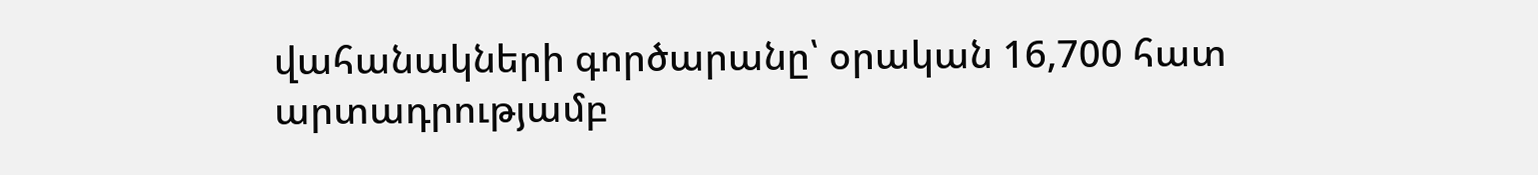վահանակների գործարանը՝ օրական 16,700 հատ արտադրությամբ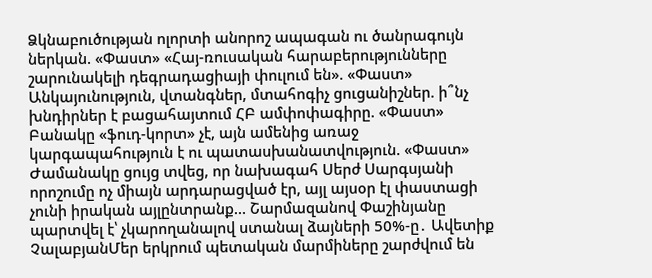Ձկնաբուծության ոլորտի անորոշ ապագան ու ծանրագույն ներկան. «Փաստ» «Հայ-ռուսական հարաբերությունները շարունակելի դեգրադացիայի փուլում են». «Փաստ» Անկայունություն, վտանգներ, մտահոգիչ ցուցանիշներ. ի՞նչ խնդիրներ է բացահայտում ՀԲ ամփոփագիրը. «Փաստ» Բանակը «ֆուդ-կորտ» չէ, այն ամենից առաջ կարգապահություն է ու պատասխանատվություն. «Փաստ»
Ժամանակը ցույց տվեց, որ նախագահ Սերժ Սարգսյանի որոշումը ոչ միայն արդարացված էր, այլ այսօր էլ փաստացի չունի իրական այլընտրանք… Շարմազանով Փաշինյանը պարտվել է՝ չկարողանալով ստանալ ձայների 50%-ը․ Ավետիք ՉալաբյանՄեր երկրում պետական մարմիները շարժվում են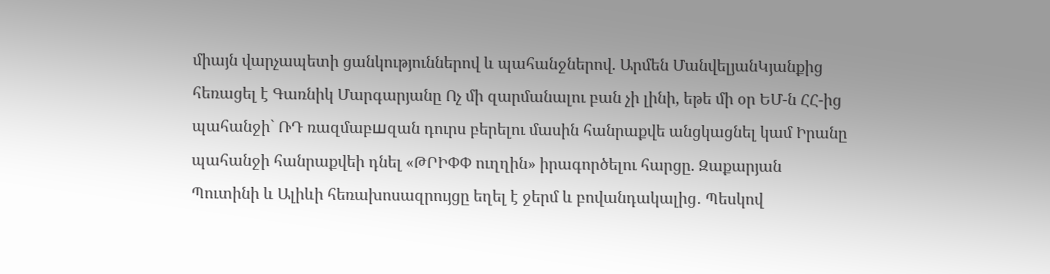միայն վարչապետի ցանկություններով և պահանջներով. Արմեն ՄանվելյանԿյանքից հեռացել է Գառնիկ Մարգարյանը Ոչ մի զարմանալու բան չի լինի, եթե մի օր ԵՄ-ն ՀՀ-ից պահանջի` ՌԴ ռազմաբшզան դուրս բերելու մասին հանրաքվե անցկացնել կամ Իրանը պահանջի հանրաքվեի դնել «ԹՐԻՓՓ ուղղին» իրագործելու հարցը. Զաքարյան Պուտինի և Ալիևի հեռախոսազրույցը եղել է ջերմ և բովանդակալից․ Պեսկով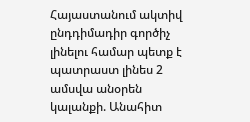Հայաստանում ակտիվ ընդդիմադիր գործիչ լինելու համար պետք է պատրաստ լինես 2 ամսվա անօրեն կալանքի. Անահիտ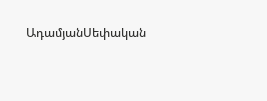ԱդամյանՍեփական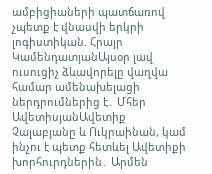ամբիցիաների պատճառով չպետք է վնասվի երկրի լոգիստիկան. Հրայր ԿամենդատյանԱյսօր լավ ուսուցիչ ձևավորելը վաղվա համար ամենախելացի ներդրումներից է․ Մհեր ԱվետիսյանԱվետիք Չալաբյանը և Ուկրաինան, կամ ինչու է պետք հետևել Ավետիքի խորհուրդներին․ Արմեն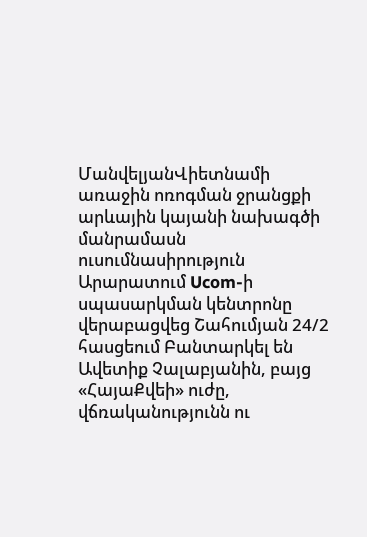ՄանվելյանՎիետնամի առաջին ոռոգման ջրանցքի արևային կայանի նախագծի մանրամասն ուսումնասիրություն Արարատում Ucom-ի սպասարկման կենտրոնը վերաբացվեց Շահումյան 24/2 հասցեում Բանտարկել են Ավետիք Չալաբյանին, բայց «ՀայաՔվեի» ուժը, վճռականությունն ու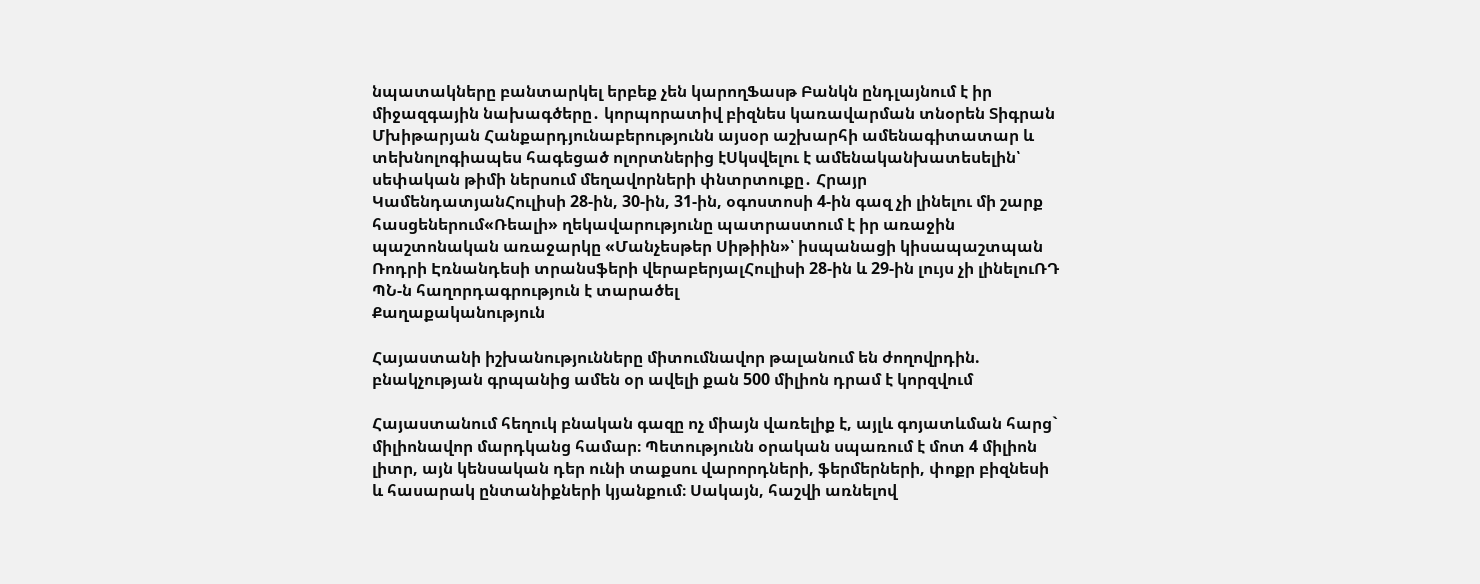նպատակները բանտարկել երբեք չեն կարողՖասթ Բանկն ընդլայնում է իր միջազգային նախագծերը․ կորպորատիվ բիզնես կառավարման տնօրեն Տիգրան Մխիթարյան Հանքարդյունաբերությունն այսօր աշխարհի ամենագիտատար և տեխնոլոգիապես հագեցած ոլորտներից էՍկսվելու է ամենականխատեսելին՝ սեփական թիմի ներսում մեղավորների փնտրտուքը․ Հրայր ԿամենդատյանՀուլիսի 28-ին, 30-ին, 31-ին, օգոստոսի 4-ին գազ չի լինելու մի շարք հասցեներում«Ռեալի» ղեկավարությունը պատրաստում է իր առաջին պաշտոնական առաջարկը «Մանչեսթեր Սիթիին»՝ իսպանացի կիսապաշտպան Ռոդրի Էռնանդեսի տրանսֆերի վերաբերյալՀուլիսի 28-ին և 29-ին լույս չի լինելուՌԴ ՊՆ-ն հաղորդագրություն է տարածել
Քաղաքականություն

Հայաստանի իշխանությունները միտումնավոր թալանում են ժողովրդին. բնակչության գրպանից ամեն օր ավելի քան 500 միլիոն դրամ է կորզվում

Հայաստանում հեղուկ բնական գազը ոչ միայն վառելիք է, այլև գոյատևման հարց` միլիոնավոր մարդկանց համար։ Պետությունն օրական սպառում է մոտ 4 միլիոն լիտր, այն կենսական դեր ունի տաքսու վարորդների, ֆերմերների, փոքր բիզնեսի և հասարակ ընտանիքների կյանքում։ Սակայն, հաշվի առնելով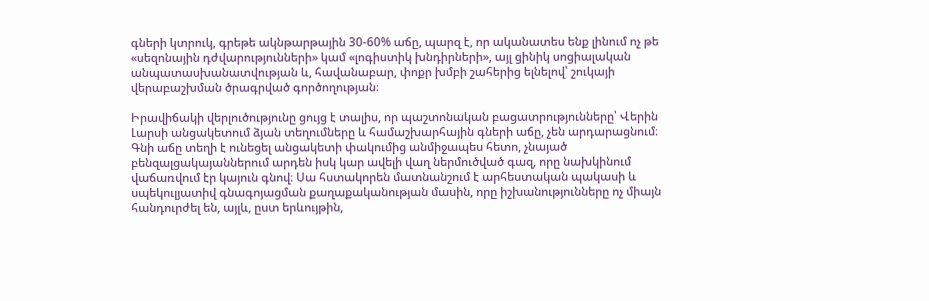գների կտրուկ, գրեթե ակնթարթային 30-60% աճը, պարզ է, որ ականատես ենք լինում ոչ թե «սեզոնային դժվարությունների» կամ «լոգիստիկ խնդիրների», այլ ցինիկ սոցիալական անպատասխանատվության և, հավանաբար, փոքր խմբի շահերից ելնելով՝ շուկայի վերաբաշխման ծրագրված գործողության։

Իրավիճակի վերլուծությունը ցույց է տալիս, որ պաշտոնական բացատրությունները՝ Վերին Լարսի անցակետում ձյան տեղումները և համաշխարհային գների աճը, չեն արդարացնում։ Գնի աճը տեղի է ունեցել անցակետի փակումից անմիջապես հետո, չնայած բենզալցակայաններում արդեն իսկ կար ավելի վաղ ներմուծված գազ, որը նախկինում վաճառվում էր կայուն գնով։ Սա հստակորեն մատնանշում է արհեստական պակասի և սպեկուլյատիվ գնագոյացման քաղաքականության մասին, որը իշխանությունները ոչ միայն հանդուրժել են, այլև, ըստ երևույթին,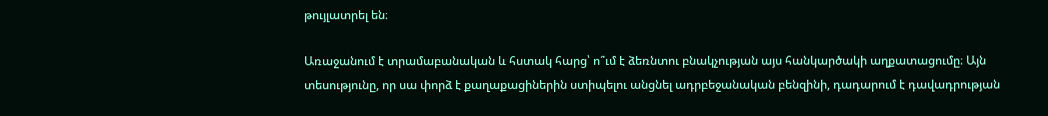թույլատրել են։

Առաջանում է տրամաբանական և հստակ հարց՝ ո՞ւմ է ձեռնտու բնակչության այս հանկարծակի աղքատացումը։ Այն տեսությունը, որ սա փորձ է քաղաքացիներին ստիպելու անցնել ադրբեջանական բենզինի, դադարում է դավադրության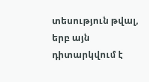տեսություն թվալ, երբ այն դիտարկվում է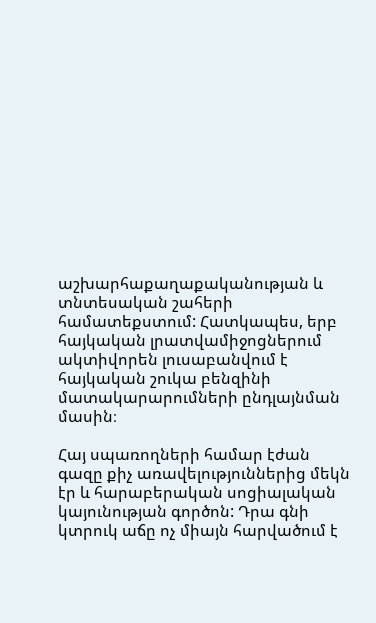աշխարհաքաղաքականության և տնտեսական շահերի համատեքստում: Հատկապես, երբ հայկական լրատվամիջոցներում ակտիվորեն լուսաբանվում է հայկական շուկա բենզինի մատակարարումների ընդլայնման մասին։

Հայ սպառողների համար էժան գազը քիչ առավելություններից մեկն էր և հարաբերական սոցիալական կայունության գործոն: Դրա գնի կտրուկ աճը ոչ միայն հարվածում է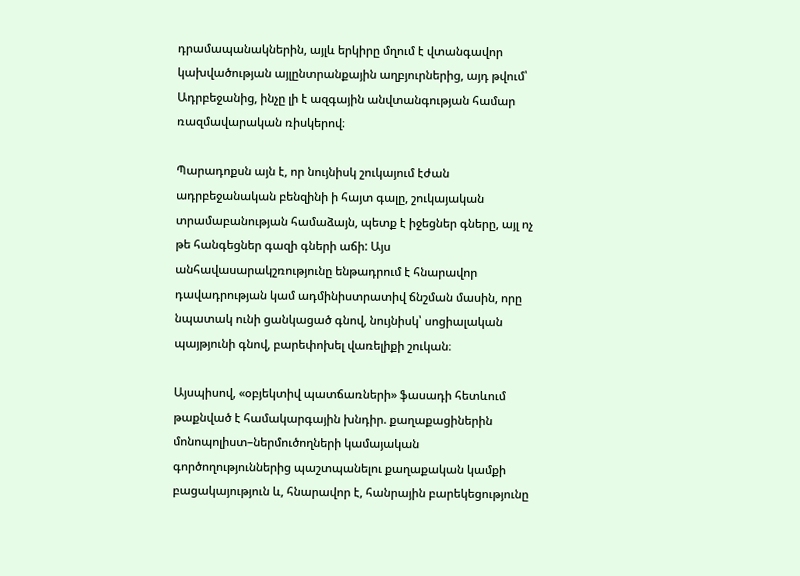դրամապանակներին, այլև երկիրը մղում է վտանգավոր կախվածության այլընտրանքային աղբյուրներից, այդ թվում՝ Ադրբեջանից, ինչը լի է ազգային անվտանգության համար ռազմավարական ռիսկերով։

Պարադոքսն այն է, որ նույնիսկ շուկայում էժան ադրբեջանական բենզինի ի հայտ գալը, շուկայական տրամաբանության համաձայն, պետք է իջեցներ գները, այլ ոչ թե հանգեցներ գազի գների աճի: Այս անհավասարակշռությունը ենթադրում է հնարավոր դավադրության կամ ադմինիստրատիվ ճնշման մասին, որը նպատակ ունի ցանկացած գնով, նույնիսկ՝ սոցիալական պայթյունի գնով, բարեփոխել վառելիքի շուկան։

Այսպիսով, «օբյեկտիվ պատճառների» ֆասադի հետևում թաքնված է համակարգային խնդիր. քաղաքացիներին մոնոպոլիստ–ներմուծողների կամայական գործողություններից պաշտպանելու քաղաքական կամքի բացակայություն և, հնարավոր է, հանրային բարեկեցությունը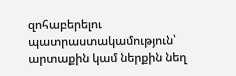զոհաբերելու պատրաստակամություն՝ արտաքին կամ ներքին նեղ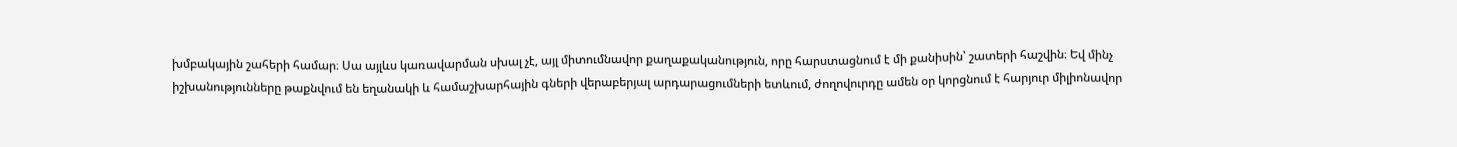խմբակային շահերի համար։ Սա այլևս կառավարման սխալ չէ, այլ միտումնավոր քաղաքականություն, որը հարստացնում է մի քանիսին՝ շատերի հաշվին։ Եվ մինչ իշխանությունները թաքնվում են եղանակի և համաշխարհային գների վերաբերյալ արդարացումների ետևում, ժողովուրդը ամեն օր կորցնում է հարյուր միլիոնավոր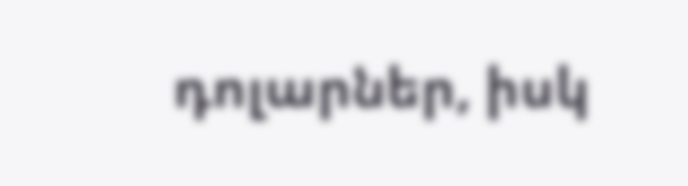դոլարներ, իսկ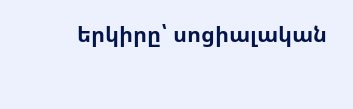երկիրը՝ սոցիալական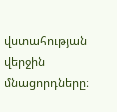վստահության վերջին մնացորդները։